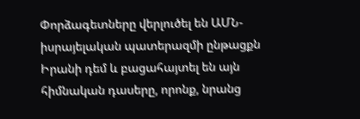Փորձագետները վերլուծել են ԱՄՆ-իսրայելական պատերազմի ընթացքն Իրանի դեմ և բացահայտել են այն հիմնական դասերը, որոնք, նրանց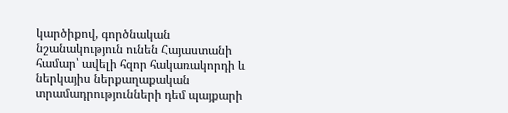կարծիքով, գործնական նշանակություն ունեն Հայաստանի համար՝ ավելի հզոր հակառակորդի և ներկայիս ներքաղաքական տրամադրությունների դեմ պայքարի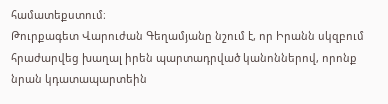համատեքստում։
Թուրքագետ Վարուժան Գեղամյանը նշում է, որ Իրանն սկզբում հրաժարվեց խաղալ իրեն պարտադրված կանոններով, որոնք նրան կդատապարտեին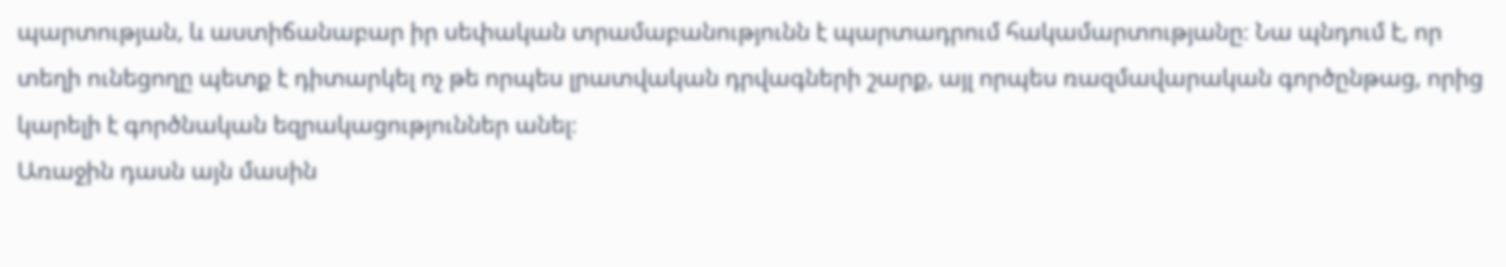պարտության, և աստիճանաբար իր սեփական տրամաբանությունն է պարտադրում հակամարտությանը։ Նա պնդում է, որ տեղի ունեցողը պետք է դիտարկել ոչ թե որպես լրատվական դրվագների շարք, այլ որպես ռազմավարական գործընթաց, որից կարելի է գործնական եզրակացություններ անել։
Առաջին դասն այն մասին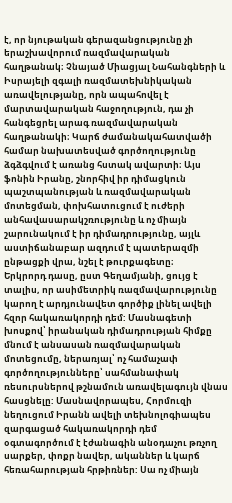է, որ նյութական գերազանցությունը չի երաշխավորում ռազմավարական հաղթանակ։ Չնայած Միացյալ Նահանգների և Իսրայելի զգալի ռազմատեխնիկական առավելությանը, որն ապահովել է մարտավարական հաջողություն, դա չի հանգեցրել արագ ռազմավարական հաղթանակի։ Կարճ ժամանակահատվածի համար նախատեսված գործողությունը ձգձգվում է առանց հստակ ավարտի։ Այս ֆոնին Իրանը, շնորհիվ իր դիմացկուն պաշտպանության և ռազմավարական մոտեցման, փոխհատուցում է ուժերի անհավասարակշռությունը և ոչ միայն շարունակում է իր դիմադրությունը, այլև աստիճանաբար ազդում է պատերազմի ընթացքի վրա, նշել է թուրքագետը։
Երկրորդ դասը, ըստ Գեղամյանի, ցույց է տալիս, որ ասիմետրիկ ռազմավարությունը կարող է արդյունավետ գործիք լինել ավելի հզոր հակառակորդի դեմ: Մասնագետի խոսքով՝ իրանական դիմադրության հիմքը մնում է անսասան ռազմավարական մոտեցումը, ներառյալ՝ ոչ համաչափ գործողությունները՝ սահմանափակ ռեսուրսներով թշնամուն առավելագույն վնաս հասցնելը: Մասնավորապես, Հորմուզի նեղուցում Իրանն ավելի տեխնոլոգիապես զարգացած հակառակորդի դեմ օգտագործում է էժանագին անօդաչու թռչող սարքեր, փոքր նավեր, ականներ և կարճ հեռահարության հրթիռներ: Սա ոչ միայն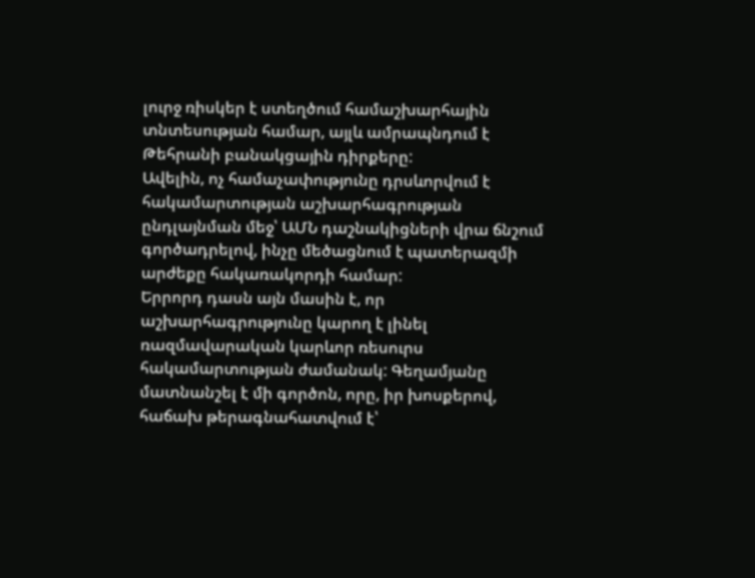լուրջ ռիսկեր է ստեղծում համաշխարհային տնտեսության համար, այլև ամրապնդում է Թեհրանի բանակցային դիրքերը:
Ավելին, ոչ համաչափությունը դրսևորվում է հակամարտության աշխարհագրության ընդլայնման մեջ՝ ԱՄՆ դաշնակիցների վրա ճնշում գործադրելով, ինչը մեծացնում է պատերազմի արժեքը հակառակորդի համար:
Երրորդ դասն այն մասին է, որ աշխարհագրությունը կարող է լինել ռազմավարական կարևոր ռեսուրս հակամարտության ժամանակ: Գեղամյանը մատնանշել է մի գործոն, որը, իր խոսքերով, հաճախ թերագնահատվում է՝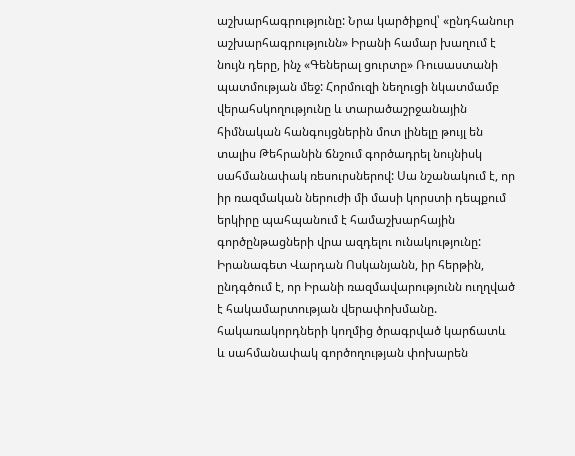աշխարհագրությունը: Նրա կարծիքով՝ «ընդհանուր աշխարհագրությունն» Իրանի համար խաղում է նույն դերը, ինչ «Գեներալ ցուրտը» Ռուսաստանի պատմության մեջ: Հորմուզի նեղուցի նկատմամբ վերահսկողությունը և տարածաշրջանային հիմնական հանգույցներին մոտ լինելը թույլ են տալիս Թեհրանին ճնշում գործադրել նույնիսկ սահմանափակ ռեսուրսներով: Սա նշանակում է, որ իր ռազմական ներուժի մի մասի կորստի դեպքում երկիրը պահպանում է համաշխարհային գործընթացների վրա ազդելու ունակությունը:
Իրանագետ Վարդան Ոսկանյանն, իր հերթին, ընդգծում է, որ Իրանի ռազմավարությունն ուղղված է հակամարտության վերափոխմանը. հակառակորդների կողմից ծրագրված կարճատև և սահմանափակ գործողության փոխարեն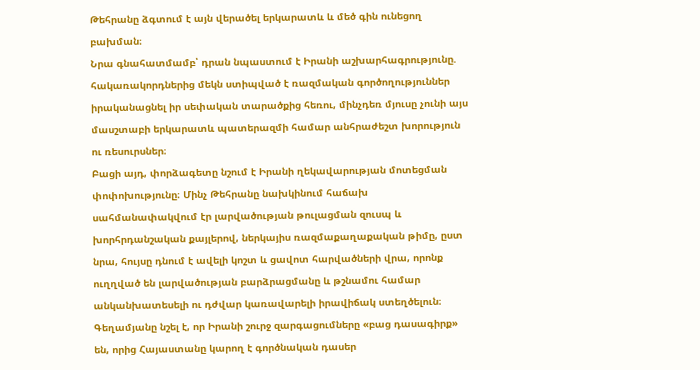Թեհրանը ձգտում է այն վերածել երկարատև և մեծ գին ունեցող բախման։
Նրա գնահատմամբ՝ դրան նպաստում է Իրանի աշխարհագրությունը. հակառակորդներից մեկն ստիպված է ռազմական գործողություններ իրականացնել իր սեփական տարածքից հեռու, մինչդեռ մյուսը չունի այս մասշտաբի երկարատև պատերազմի համար անհրաժեշտ խորություն ու ռեսուրսներ։
Բացի այդ, փորձագետը նշում է Իրանի ղեկավարության մոտեցման փոփոխությունը։ Մինչ Թեհրանը նախկինում հաճախ սահմանափակվում էր լարվածության թուլացման զուսպ և խորհրդանշական քայլերով, ներկայիս ռազմաքաղաքական թիմը, ըստ նրա, հույսը դնում է ավելի կոշտ և ցավոտ հարվածների վրա, որոնք ուղղված են լարվածության բարձրացմանը և թշնամու համար անկանխատեսելի ու դժվար կառավարելի իրավիճակ ստեղծելուն։
Գեղամյանը նշել է, որ Իրանի շուրջ զարգացումները «բաց դասագիրք» են, որից Հայաստանը կարող է գործնական դասեր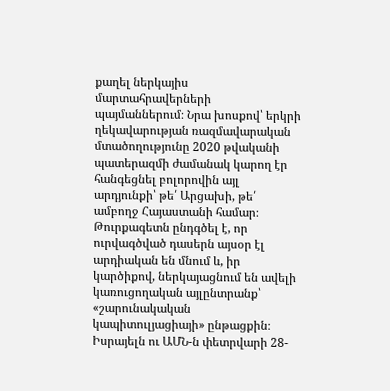քաղել ներկայիս մարտահրավերների պայմաններում։ Նրա խոսքով՝ երկրի ղեկավարության ռազմավարական մտածողությունը 2020 թվականի պատերազմի ժամանակ կարող էր հանգեցնել բոլորովին այլ արդյունքի՝ թե՛ Արցախի, թե՛ ամբողջ Հայաստանի համար։
Թուրքագետն ընդգծել է, որ ուրվագծված դասերն այսօր էլ արդիական են մնում և, իր կարծիքով, ներկայացնում են ավելի կառուցողական այլընտրանք՝ «շարունակական կապիտուլյացիայի» ընթացքին։
Իսրայելն ու ԱՄՆ-ն փետրվարի 28-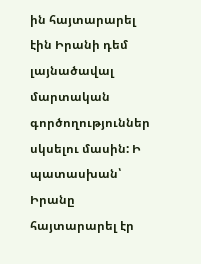ին հայտարարել էին Իրանի դեմ լայնածավալ մարտական գործողություններ սկսելու մասին: Ի պատասխան՝ Իրանը հայտարարել էր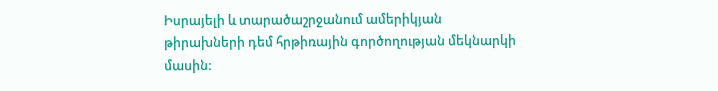Իսրայելի և տարածաշրջանում ամերիկյան թիրախների դեմ հրթիռային գործողության մեկնարկի մասին: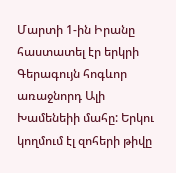Մարտի 1-ին Իրանը հաստատել էր երկրի Գերագույն հոգևոր առաջնորդ Ալի Խամենեիի մահը: Երկու կողմում էլ զոհերի թիվը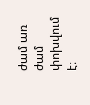ժամ առ ժամ փոխվում է։